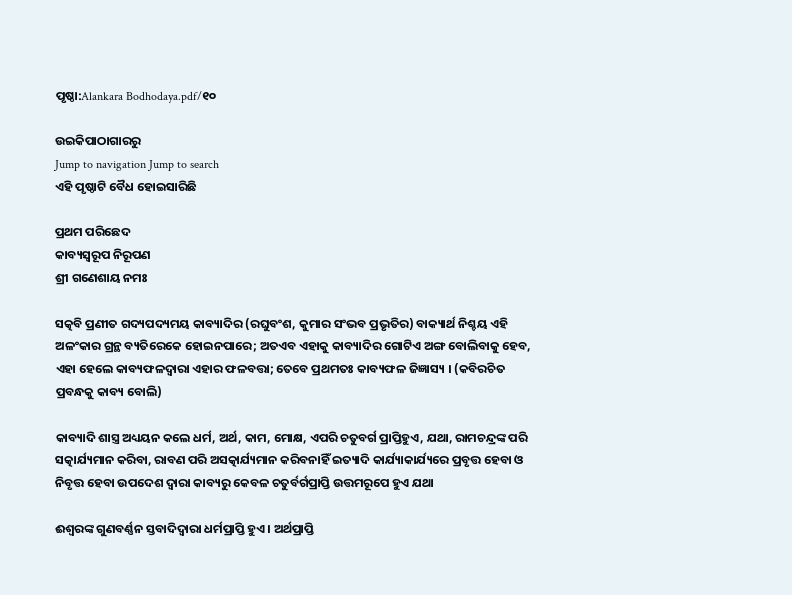ପୃଷ୍ଠା:Alankara Bodhodaya.pdf/୧୦

ଉଇକିପାଠାଗାର‌ରୁ
Jump to navigation Jump to search
ଏହି ପୃଷ୍ଠାଟି ବୈଧ ହୋଇସାରିଛି

ପ୍ରଥମ ପରିଛେଦ
କାବ୍ୟସ୍ୱରୂପ ନିରୂପଣ
ଶ୍ରୀ ଗଣେଶାୟ ନମଃ

ସତ୍କବି ପ୍ରଣୀତ ଗଦ୍ୟପଦ୍ୟମୟ କାବ୍ୟାଦିର (ରଘୁବଂଶ, କୁମାର ସଂଭବ ପ୍ରଭୃତିର) ବାକ୍ୟାର୍ଥ ନିଶ୍ଚୟ ଏହି ଅଳଂକାର ଗ୍ରନ୍ଥ ବ୍ୟତିରେକେ ହୋଇନପାରେ; ଅତଏବ ଏହାକୁ କାବ୍ୟାଦିର ଗୋଟିଏ ଅଙ୍ଗ ବୋଲିବାକୁ ହେବ, ଏହା ହେଲେ କାବ୍ୟଫଳଦ୍ୱାରା ଏହାର ଫଳବତ୍ତା; ତେବେ ପ୍ରଥମତଃ କାବ୍ୟଫଳ ଜିଜ୍ଞାସ୍ୟ । (କବିରଚିତ ପ୍ରବନ୍ଧକୁ କାବ୍ୟ ବୋଲି)

କାବ୍ୟାଦି ଶାସ୍ତ୍ର ଅଧ୍ୟୟନ କଲେ ଧର୍ମ, ଅର୍ଥ, କାମ, ମୋକ୍ଷ, ଏପରି ଚତୁବର୍ଗ ପ୍ରାପ୍ତିହୁଏ, ଯଥା, ରାମଚନ୍ଦ୍ରଙ୍କ ପରି ସତ୍କାର୍ଯ୍ୟମାନ କରିବା, ରାବଣ ପରି ଅସତ୍କାର୍ଯ୍ୟମାନ କରିବନାହିଁ ଇତ୍ୟାଦି କାର୍ଯ୍ୟାକାର୍ଯ୍ୟରେ ପ୍ରବୃତ୍ତ ହେବା ଓ ନିବୃତ୍ତ ହେବା ଉପଦେଶ ଦ୍ୱାରା କାବ୍ୟରୁ କେବଳ ଚତୁର୍ବର୍ଗପ୍ରାପ୍ତି ଉତ୍ତମରୂପେ ହୁଏ ଯଥା

ଈଶ୍ୱରଙ୍କ ଗୁଣବର୍ଣ୍ଣନ ସ୍ତବାଦିଦ୍ୱାରା ଧର୍ମପ୍ରାପ୍ତି ହୁଏ । ଅର୍ଥପ୍ରାପ୍ତି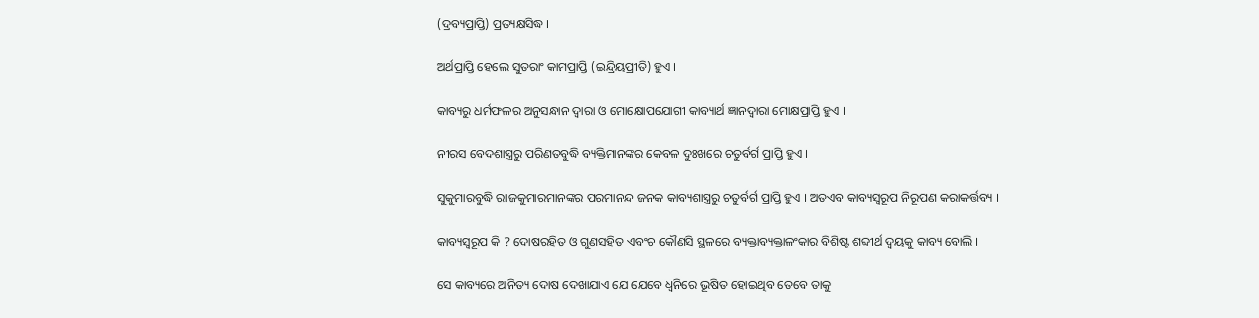(ଦ୍ରବ୍ୟପ୍ରାପ୍ତି) ପ୍ରତ୍ୟକ୍ଷସିଦ୍ଧ ।

ଅର୍ଥପ୍ରାପ୍ତି ହେଲେ ସୁତରାଂ କାମପ୍ରାପ୍ତି (ଇନ୍ଦ୍ରିୟପ୍ରୀତି) ହୁଏ ।

କାବ୍ୟରୁ ଧର୍ମଫଳର ଅନୁସନ୍ଧାନ ଦ୍ୱାରା ଓ ମୋକ୍ଷୋପଯୋଗୀ କାବ୍ୟାର୍ଥ ଜ୍ଞାନଦ୍ୱାରା ମୋକ୍ଷପ୍ରାପ୍ତି ହୁଏ ।

ନୀରସ ବେଦଶାସ୍ତ୍ରରୁ ପରିଣତବୁଦ୍ଧି ବ୍ୟକ୍ତିମାନଙ୍କର କେବଳ ଦୁଃଖରେ ଚତୁର୍ବର୍ଗ ପ୍ରାପ୍ତି ହୁଏ ।

ସୁକୁମାରବୁଦ୍ଧି ରାଜକୁମାରମାନଙ୍କର ପରମାନନ୍ଦ ଜନକ କାବ୍ୟଶାସ୍ତ୍ରରୁ ଚତୁର୍ବର୍ଗ ପ୍ରାପ୍ତି ହୁଏ । ଅତଏବ କାବ୍ୟସ୍ୱରୂପ ନିରୂପଣ କରାକର୍ତ୍ତବ୍ୟ ।

କାବ୍ୟସ୍ୱରୂପ କି ? ଦୋଷରହିତ ଓ ଗୁଣସହିତ ଏବଂଚ କୌଣସି ସ୍ଥଳରେ ବ୍ୟକ୍ତାବ୍ୟକ୍ତାଳଂକାର ବିଶିଷ୍ଟ ଶବ୍ଦୀର୍ଥ ଦ୍ୱୟକୁ କାବ୍ୟ ବୋଲି ।

ସେ କାବ୍ୟରେ ଅନିତ୍ୟ ଦୋଷ ଦେଖାଯାଏ ଯେ ଯେବେ ଧ୍ୱନିରେ ଭୂଷିତ ହୋଇଥିବ ତେବେ ତାକୁ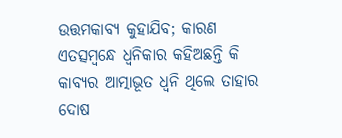ଉତ୍ତମକାବ୍ୟ କୁହାଯିବ; କାରଣ ଏତତ୍ସମ୍ବନ୍ଧେ ଧ୍ୱନିକାର କହିଅଛନ୍ତି କି କାବ୍ୟର ଆତ୍ମାଭୂତ ଧ୍ୱନି ଥିଲେ ତାହାର ଦୋଷ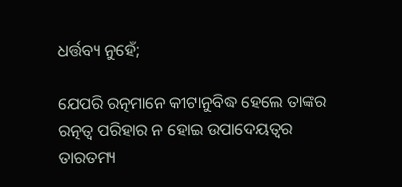ଧର୍ତ୍ତବ୍ୟ ନୁହେଁ;

ଯେପରି ରତ୍ନମାନେ କୀଟାନୁବିଦ୍ଧ ହେଲେ ତାଙ୍କର ରତ୍ନତ୍ୱ ପରିହାର ନ ହୋଇ ଉପାଦେୟତ୍ୱର ତାରତମ୍ୟ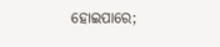ହୋଇପାରେ;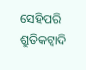ସେହିପରି ଶ୍ରୁତିକଟ୍ୱାଦି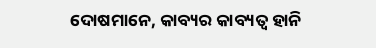ଦୋଷମାନେ, କାବ୍ୟର କାବ୍ୟତ୍ୱ ହାନି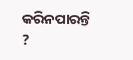କରିନପାରନ୍ତି ?